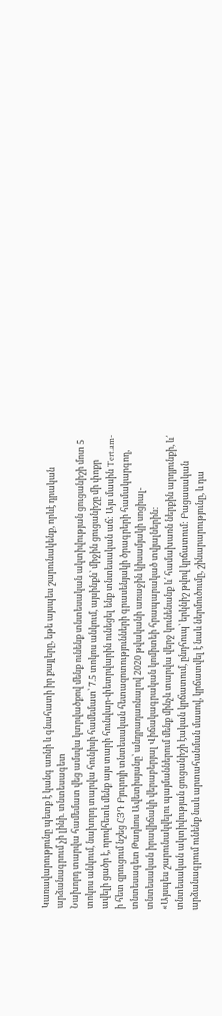Կառավարությունը պետք է կանգ առնի և գնահատի իր քայլերը, եթե այսպես շարունակենք, որևէ դրական արձանագրում չի լինի. տնտեսագետ
Նախորդ տարվա համեմատ վեց ամսվա կտրվածքով մենք ունենք տնտեսական ակտիվության ցուցանիշի մոտ 5 տոկոս անկում, նախորդ տարվա հունիսի համեմատ՝ 7.5 տոկոս անկում, այսինքն՝ միջին ցուցանիշը մի փոքր ավելի ցածր է, որովհետև մենք այս տարի հունվար-փետրվարին ունեցել ենք տնտեսական աճ: Այս մասին Tert.am-ի հետ զրուցում նշեց ՀՅԴ Բյուրոյի տնտեսական հետազոտությունների գրասենյակի ծրագրերի համակարգող, տնտեսագետ Թադևոս Ավետիսյանը՝ անդրադառնալով 2020 թվականի առաջին կիսամյակի սոցիալ-տնտեսական իրավիճակի վերաբերյալ Վիճակագրական կոմիտեի հրապարակած տվյալներին:
«Այսպես շարունակվելու պայմաններում մենք մինչև տարվա վերջ կունենանք և՛ համախառն ներքին արդյունքի, և՛ տնտեսական ակտիվության ցուցանիշի էական կրճատում, ընդհուպ՝ երկնիշ թվով կրճատում: Բացասական արձանագրում ունենք նաև արտահանման մասով, կրճատվել է նաև ներմուծումը, շինարարությունը, և դա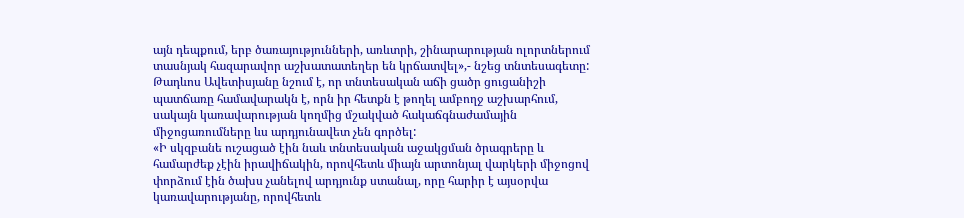այն դեպքում, երբ ծառայությունների, առևտրի, շինարարության ոլորտներում տասնյակ հազարավոր աշխատատեղեր են կրճատվել»,- նշեց տնտեսագետը:
Թադևոս Ավետիսյանը նշում է, որ տնտեսական աճի ցածր ցուցանիշի պատճառը համավարակն է, որն իր հետքն է թողել ամբողջ աշխարհում, սակայն կառավարության կողմից մշակված հակաճգնաժամային միջոցառումները ևս արդյունավետ չեն գործել:
«Ի սկզբանե ուշացած էին նաև տնտեսական աջակցման ծրագրերը և համարժեք չէին իրավիճակին, որովհետև միայն արտոնյալ վարկերի միջոցով փորձում էին ծախս չանելով արդյունք ստանալ, որը հարիր է այսօրվա կառավարությանը, որովհետև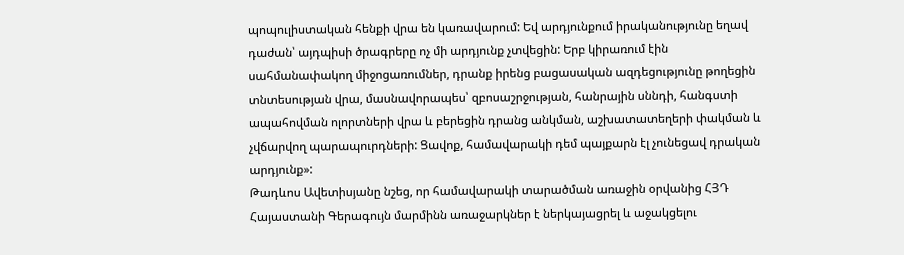պոպուլիստական հենքի վրա են կառավարում: Եվ արդյունքում իրականությունը եղավ դաժան՝ այդպիսի ծրագրերը ոչ մի արդյունք չտվեցին: Երբ կիրառում էին սահմանափակող միջոցառումներ, դրանք իրենց բացասական ազդեցությունը թողեցին տնտեսության վրա, մասնավորապես՝ զբոսաշրջության, հանրային սննդի, հանգստի ապահովման ոլորտների վրա և բերեցին դրանց անկման, աշխատատեղերի փակման և չվճարվող պարապուրդների: Ցավոք, համավարակի դեմ պայքարն էլ չունեցավ դրական արդյունք»:
Թադևոս Ավետիսյանը նշեց, որ համավարակի տարածման առաջին օրվանից ՀՅԴ Հայաստանի Գերագույն մարմինն առաջարկներ է ներկայացրել և աջակցելու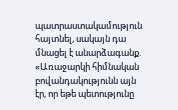պատրաստակամություն հայտնել, սակայն դա մնացել է անարձագանք.
«Առաջարկի հիմնական բովանդակությունն այն էր, որ եթե պետությունը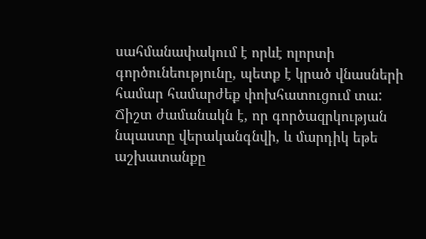սահմանափակում է որևէ ոլորտի գործունեությունը, պետք է կրած վնասների համար համարժեք փոխհատուցում տա: Ճիշտ ժամանակն է, որ գործազրկության նպաստը վերականգնվի, և մարդիկ եթե աշխատանքը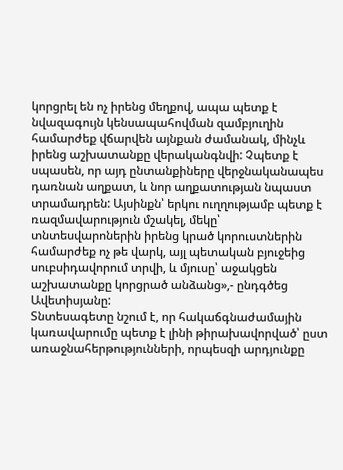կորցրել են ոչ իրենց մեղքով, ապա պետք է նվազագույն կենսապահովման զամբյուղին համարժեք վճարվեն այնքան ժամանակ, մինչև իրենց աշխատանքը վերականգնվի: Չպետք է սպասեն, որ այդ ընտանքիները վերջնականապես դառնան աղքատ, և նոր աղքատության նպաստ տրամադրեն: Այսինքն՝ երկու ուղղությամբ պետք է ռազմավարություն մշակել, մեկը՝ տնտեսվարոներին իրենց կրած կորուստներին համարժեք ոչ թե վարկ, այլ պետական բյուջեից սուբսիդավորում տրվի, և մյուսը՝ աջակցեն աշխատանքը կորցրած անձանց»,- ընդգծեց Ավետիսյանը:
Տնտեսագետը նշում է, որ հակաճգնաժամային կառավարումը պետք է լինի թիրախավորված՝ ըստ առաջնահերթությունների, որպեսզի արդյունքը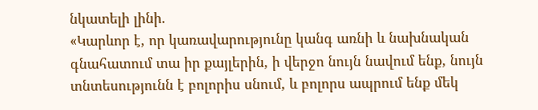նկատելի լինի.
«Կարևոր է, որ կառավարությունը կանգ առնի և նախնական գնահատում տա իր քայլերին, ի վերջո նույն նավում ենք, նույն տնտեսությունն է բոլորիս սնում, և բոլորս ապրում ենք մեկ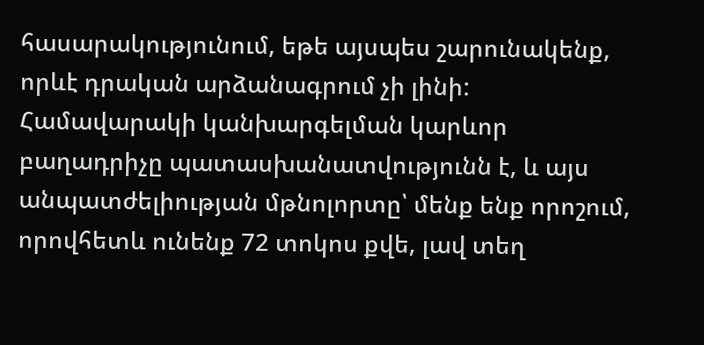հասարակությունում, եթե այսպես շարունակենք, որևէ դրական արձանագրում չի լինի: Համավարակի կանխարգելման կարևոր բաղադրիչը պատասխանատվությունն է, և այս անպատժելիության մթնոլորտը՝ մենք ենք որոշում, որովհետև ունենք 72 տոկոս քվե, լավ տեղ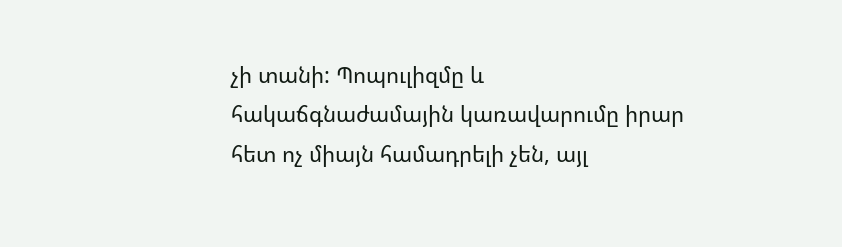չի տանի: Պոպուլիզմը և հակաճգնաժամային կառավարումը իրար հետ ոչ միայն համադրելի չեն, այլ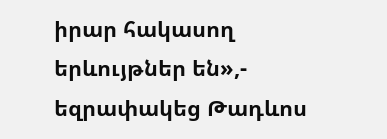իրար հակասող երևույթներ են»,- եզրափակեց Թադևոս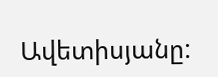Ավետիսյանը: